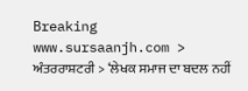Breaking
www.sursaanjh.com > ਅੰਤਰਰਾਸ਼ਟਰੀ > ‘ਲੇਖਕ ਸਮਾਜ ਦਾ ਬਦਲ ਨਹੀਂ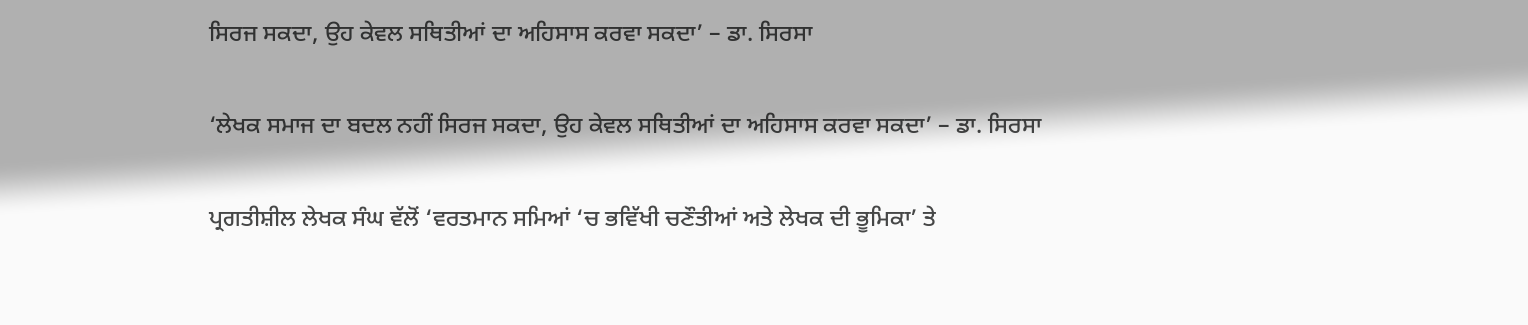ਸਿਰਜ ਸਕਦਾ, ਉਹ ਕੇਵਲ ਸਥਿਤੀਆਂ ਦਾ ਅਹਿਸਾਸ ਕਰਵਾ ਸਕਦਾ’ – ਡਾ. ਸਿਰਸਾ

‘ਲੇਖਕ ਸਮਾਜ ਦਾ ਬਦਲ ਨਹੀਂ ਸਿਰਜ ਸਕਦਾ, ਉਹ ਕੇਵਲ ਸਥਿਤੀਆਂ ਦਾ ਅਹਿਸਾਸ ਕਰਵਾ ਸਕਦਾ’ – ਡਾ. ਸਿਰਸਾ

ਪ੍ਰਗਤੀਸ਼ੀਲ ਲੇਖਕ ਸੰਘ ਵੱਲੋਂ ‘ਵਰਤਮਾਨ ਸਮਿਆਂ ‘ਚ ਭਵਿੱਖੀ ਚਣੌਤੀਆਂ ਅਤੇ ਲੇਖਕ ਦੀ ਭੂਮਿਕਾ’ ਤੇ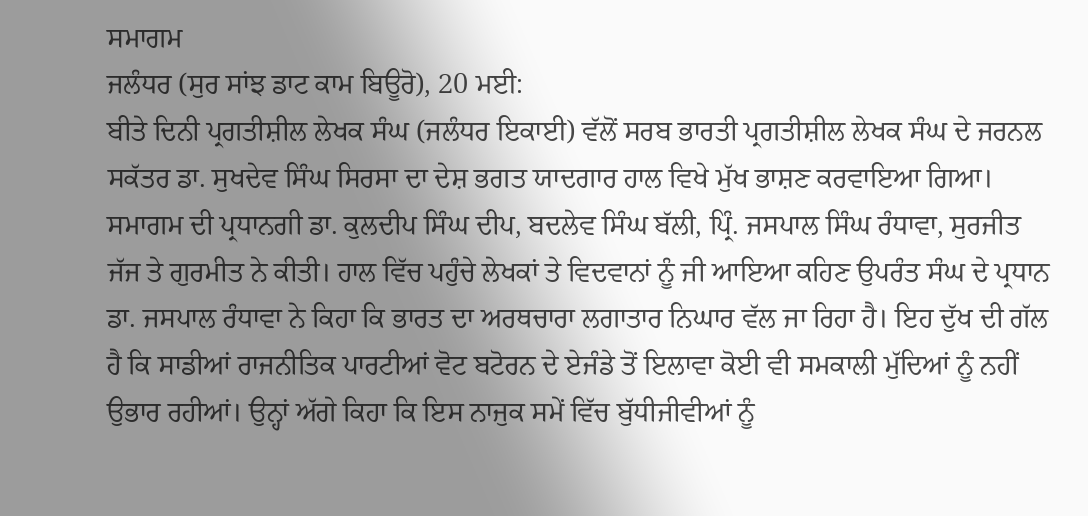ਸਮਾਗਮ
ਜਲੰਧਰ (ਸੁਰ ਸਾਂਝ ਡਾਟ ਕਾਮ ਬਿਊਰੋ), 20 ਮਈ:
ਬੀਤੇ ਦਿਨੀ ਪ੍ਰਗਤੀਸ਼ੀਲ ਲੇਖਕ ਸੰਘ (ਜਲੰਧਰ ਇਕਾਈ) ਵੱਲੋਂ ਸਰਬ ਭਾਰਤੀ ਪ੍ਰਗਤੀਸ਼ੀਲ ਲੇਖਕ ਸੰਘ ਦੇ ਜਰਨਲ ਸਕੱਤਰ ਡਾ. ਸੁਖਦੇਵ ਸਿੰਘ ਸਿਰਸਾ ਦਾ ਦੇਸ਼ ਭਗਤ ਯਾਦਗਾਰ ਹਾਲ ਵਿਖੇ ਮੁੱਖ ਭਾਸ਼ਣ ਕਰਵਾਇਆ ਗਿਆ। ਸਮਾਗਮ ਦੀ ਪ੍ਰਧਾਨਗੀ ਡਾ. ਕੁਲਦੀਪ ਸਿੰਘ ਦੀਪ, ਬਦਲੇਵ ਸਿੰਘ ਬੱਲੀ, ਪ੍ਰਿੰ. ਜਸਪਾਲ ਸਿੰਘ ਰੰਧਾਵਾ, ਸੁਰਜੀਤ ਜੱਜ ਤੇ ਗੁਰਮੀਤ ਨੇ ਕੀਤੀ। ਹਾਲ ਵਿੱਚ ਪਹੁੰਚੇ ਲੇਖਕਾਂ ਤੇ ਵਿਦਵਾਨਾਂ ਨੂੰ ਜੀ ਆਇਆ ਕਹਿਣ ਉਪਰੰਤ ਸੰਘ ਦੇ ਪ੍ਰਧਾਨ ਡਾ. ਜਸਪਾਲ ਰੰਧਾਵਾ ਨੇ ਕਿਹਾ ਕਿ ਭਾਰਤ ਦਾ ਅਰਥਚਾਰਾ ਲਗਾਤਾਰ ਨਿਘਾਰ ਵੱਲ ਜਾ ਰਿਹਾ ਹੈ। ਇਹ ਦੁੱਖ ਦੀ ਗੱਲ ਹੈ ਕਿ ਸਾਡੀਆਂ ਰਾਜਨੀਤਿਕ ਪਾਰਟੀਆਂ ਵੋਟ ਬਟੋਰਨ ਦੇ ਏਜੰਡੇ ਤੋਂ ਇਲਾਵਾ ਕੋਈ ਵੀ ਸਮਕਾਲੀ ਮੁੱਦਿਆਂ ਨੂੰ ਨਹੀਂ ਉਭਾਰ ਰਹੀਆਂ। ਉਨ੍ਹਾਂ ਅੱਗੇ ਕਿਹਾ ਕਿ ਇਸ ਨਾਜੁਕ ਸਮੇਂ ਵਿੱਚ ਬੁੱਧੀਜੀਵੀਆਂ ਨੂੰ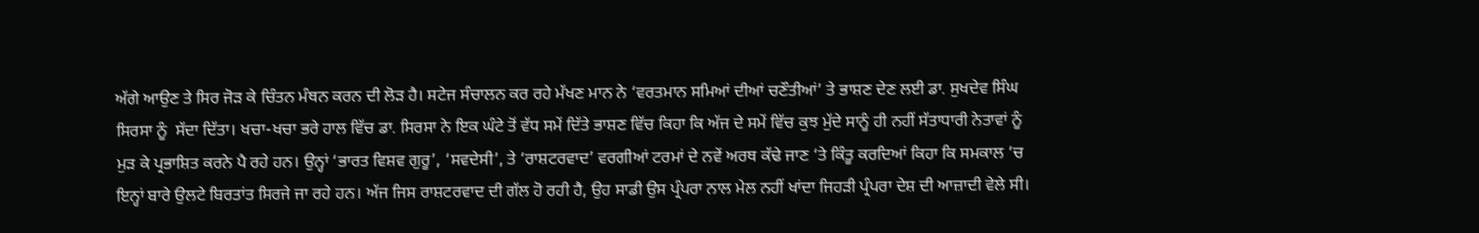ਅੱਗੇ ਆਉਣ ਤੇ ਸਿਰ ਜੋੜ ਕੇ ਚਿੰਤਨ ਮੰਥਨ ਕਰਨ ਦੀ ਲੋੜ ਹੈ। ਸਟੇਜ ਸੰਚਾਲਨ ਕਰ ਰਹੇ ਮੱਖਣ ਮਾਨ ਨੇ ‘ਵਰਤਮਾਨ ਸਮਿਆਂ ਦੀਆਂ ਚਣੌਤੀਆਂ’ ਤੇ ਭਾਸ਼ਣ ਦੇਣ ਲਈ ਡਾ. ਸੁਖਦੇਵ ਸਿੰਘ ਸਿਰਸਾ ਨੂੰ  ਸੱਦਾ ਦਿੱਤਾ। ਖਚਾ-ਖਚਾ ਭਰੇ ਹਾਲ ਵਿੱਚ ਡਾ. ਸਿਰਸਾ ਨੇ ਇਕ ਘੰਟੇ ਤੋਂ ਵੱਧ ਸਮੇਂ ਦਿੱਤੇ ਭਾਸ਼ਣ ਵਿੱਚ ਕਿਹਾ ਕਿ ਅੱਜ ਦੇ ਸਮੇਂ ਵਿੱਚ ਕੁਝ ਮੁੱਦੇ ਸਾਨੂੰ ਹੀ ਨਹੀਂ ਸੱਤਾਧਾਰੀ ਨੇਤਾਵਾਂ ਨੂੰ ਮੁੜ ਕੇ ਪ੍ਰਭਾਸ਼ਿਤ ਕਰਨੇ ਪੈ ਰਹੇ ਹਨ। ਉਨ੍ਹਾਂ ‘ਭਾਰਤ ਵਿਸ਼ਵ ਗੁਰੂ’, ‘ਸਵਦੇਸੀ’, ਤੇ ‘ਰਾਸ਼ਟਰਵਾਦ’ ਵਰਗੀਆਂ ਟਰਮਾਂ ਦੇ ਨਵੇਂ ਅਰਥ ਕੱਢੇ ਜਾਣ ‘ਤੇ ਕਿੰਤੂ ਕਰਦਿਆਂ ਕਿਹਾ ਕਿ ਸਮਕਾਲ ‘ਚ ਇਨ੍ਹਾਂ ਬਾਰੇ ਉਲਟੇ ਬਿਰਤਾਂਤ ਸਿਰਜੇ ਜਾ ਰਹੇ ਹਨ। ਅੱਜ ਜਿਸ ਰਾਸ਼ਟਰਵਾਦ ਦੀ ਗੱਲ ਹੋ ਰਹੀ ਹੈ, ਉਹ ਸਾਡੀ ਉਸ ਪ੍ਰੰਪਰਾ ਨਾਲ ਮੇਲ ਨਹੀਂ ਖਾਂਦਾ ਜਿਹੜੀ ਪ੍ਰੰਪਰਾ ਦੇਸ਼ ਦੀ ਆਜ਼ਾਦੀ ਵੇਲੇ ਸੀ।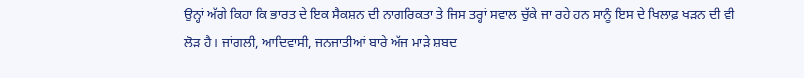ਉਨ੍ਹਾਂ ਅੱਗੇ ਕਿਹਾ ਕਿ ਭਾਰਤ ਦੇ ਇਕ ਸੈਕਸ਼ਨ ਦੀ ਨਾਗਰਿਕਤਾ ਤੇ ਜਿਸ ਤਰ੍ਹਾਂ ਸਵਾਲ ਚੁੱਕੇ ਜਾ ਰਹੇ ਹਨ ਸਾਨੂੰ ਇਸ ਦੇ ਖਿਲਾਫ਼ ਖੜਨ ਦੀ ਵੀ ਲੋੜ ਹੈ। ਜਾਂਗਲੀ, ਆਦਿਵਾਸੀ, ਜਨਜਾਤੀਆਂ ਬਾਰੇ ਅੱਜ ਮਾੜੇ ਸ਼ਬਦ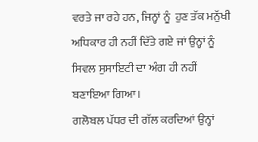ਵਰਤੇ ਜਾ ਰਹੇ ਹਨ, ਜਿਨ੍ਹਾਂ ਨੂੰ  ਹੁਣ ਤੱਕ ਮਨੁੱਖੀ ਅਧਿਕਾਰ ਹੀ ਨਹੀਂ ਦਿੱਤੇ ਗਏ ਜਾਂ ਉਨ੍ਹਾਂ ਨੂੰ  ਸਿਵਲ ਸੁਸਾਇਟੀ ਦਾ ਅੰਗ ਹੀ ਨਹੀਂ ਬਣਾਇਆ ਗਿਆ।
ਗਲੋਬਲ ਪੱਧਰ ਦੀ ਗੱਲ ਕਰਦਿਆਂ ਉਨ੍ਹਾਂ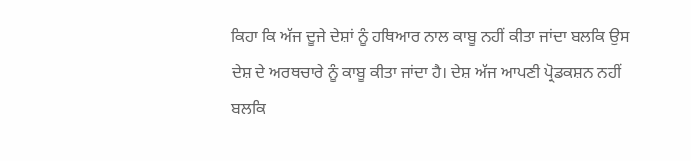ਕਿਹਾ ਕਿ ਅੱਜ ਦੂਜੇ ਦੇਸ਼ਾਂ ਨੂੰ ਹਥਿਆਰ ਨਾਲ ਕਾਬੂ ਨਹੀਂ ਕੀਤਾ ਜਾਂਦਾ ਬਲਕਿ ਉਸ ਦੇਸ਼ ਦੇ ਅਰਥਚਾਰੇ ਨੂੰ ਕਾਬੂ ਕੀਤਾ ਜਾਂਦਾ ਹੈ। ਦੇਸ਼ ਅੱਜ ਆਪਣੀ ਪ੍ਰੋਡਕਸ਼ਨ ਨਹੀਂ ਬਲਕਿ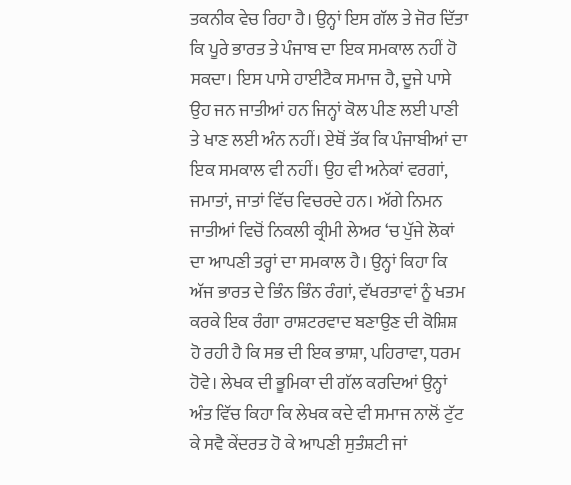ਤਕਨੀਕ ਵੇਚ ਰਿਹਾ ਹੈ। ਉਨ੍ਹਾਂ ਇਸ ਗੱਲ ਤੇ ਜੋਰ ਦਿੱਤਾ ਕਿ ਪੂਰੇ ਭਾਰਤ ਤੇ ਪੰਜਾਬ ਦਾ ਇਕ ਸਮਕਾਲ ਨਹੀਂ ਹੋ ਸਕਦਾ। ਇਸ ਪਾਸੇ ਹਾਈਟੈਕ ਸਮਾਜ ਹੈ, ਦੂਜੇ ਪਾਸੇ ਉਹ ਜਨ ਜਾਤੀਆਂ ਹਨ ਜਿਨ੍ਹਾਂ ਕੋਲ ਪੀਣ ਲਈ ਪਾਣੀ ਤੇ ਖਾਣ ਲਈ ਅੰਨ ਨਹੀਂ। ਏਥੋਂ ਤੱਕ ਕਿ ਪੰਜਾਬੀਆਂ ਦਾ ਇਕ ਸਮਕਾਲ ਵੀ ਨਹੀਂ। ਉਹ ਵੀ ਅਨੇਕਾਂ ਵਰਗਾਂ, ਜਮਾਤਾਂ, ਜਾਤਾਂ ਵਿੱਚ ਵਿਚਰਦੇ ਹਨ। ਅੱਗੇ ਨਿਮਨ ਜਾਤੀਆਂ ਵਿਚੋਂ ਨਿਕਲੀ ਕ੍ਰੀਮੀ ਲੇਅਰ ‘ਚ ਪੁੱਜੇ ਲੋਕਾਂ ਦਾ ਆਪਣੀ ਤਰ੍ਹਾਂ ਦਾ ਸਮਕਾਲ ਹੈ। ਉਨ੍ਹਾਂ ਕਿਹਾ ਕਿ ਅੱਜ ਭਾਰਤ ਦੇ ਭਿੰਨ ਭਿੰਨ ਰੰਗਾਂ, ਵੱਖਰਤਾਵਾਂ ਨੂੰ ਖਤਮ ਕਰਕੇ ਇਕ ਰੰਗਾ ਰਾਸ਼ਟਰਵਾਦ ਬਣਾਉਣ ਦੀ ਕੋਸ਼ਿਸ਼ ਹੋ ਰਹੀ ਹੈ ਕਿ ਸਭ ਦੀ ਇਕ ਭਾਸ਼ਾ, ਪਹਿਰਾਵਾ, ਧਰਮ ਹੋਵੇ। ਲੇਖਕ ਦੀ ਭੂਮਿਕਾ ਦੀ ਗੱਲ ਕਰਦਿਆਂ ਉਨ੍ਹਾਂ ਅੰਤ ਵਿੱਚ ਕਿਹਾ ਕਿ ਲੇਖਕ ਕਦੇ ਵੀ ਸਮਾਜ ਨਾਲੋਂ ਟੁੱਟ ਕੇ ਸਵੈ ਕੇਂਦਰਤ ਹੋ ਕੇ ਆਪਣੀ ਸੁਤੰਸ਼ਟੀ ਜਾਂ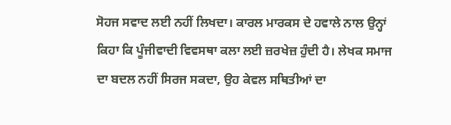ਸੋਹਜ ਸਵਾਦ ਲਈ ਨਹੀਂ ਲਿਖਦਾ। ਕਾਰਲ ਮਾਰਕਸ ਦੇ ਹਵਾਲੇ ਨਾਲ ਉਨ੍ਹਾਂ ਕਿਹਾ ਕਿ ਪੂੰਜੀਵਾਦੀ ਵਿਵਸਥਾ ਕਲਾ ਲਈ ਜ਼ਰਖੇਜ਼ ਹੁੰਦੀ ਹੈ। ਲੇਖਕ ਸਮਾਜ ਦਾ ਬਦਲ ਨਹੀਂ ਸਿਰਜ ਸਕਦਾ, ਉਹ ਕੇਵਲ ਸਥਿਤੀਆਂ ਦਾ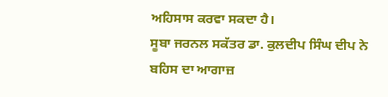ਅਹਿਸਾਸ ਕਰਵਾ ਸਕਦਾ ਹੈ।
ਸੂਬਾ ਜਰਨਲ ਸਕੱਤਰ ਡਾ. ਕੁਲਦੀਪ ਸਿੰਘ ਦੀਪ ਨੇ ਬਹਿਸ ਦਾ ਆਗਾਜ਼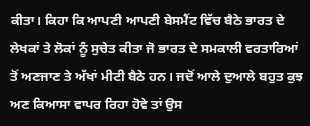ਕੀਤਾ। ਕਿਹਾ ਕਿ ਆਪਣੀ ਆਪਣੀ ਬੇਸਮੈਂਟ ਵਿੱਚ ਬੈਠੇ ਭਾਰਤ ਦੇ ਲੇਖਕਾਂ ਤੇ ਲੋਕਾਂ ਨੂੰ ਸੁਚੇਤ ਕੀਤਾ ਜੋ ਭਾਰਤ ਦੇ ਸਮਕਾਲੀ ਵਰਤਾਰਿਆਂ ਤੋਂ ਅਣਜਾਣ ਤੇ ਅੱਖਾਂ ਮੀਟੀ ਬੈਠੇ ਹਨ। ਜਦੋਂ ਆਲੇ ਦੁਆਲੇ ਬਹੁਤ ਕੁਝ ਅਣ ਕਿਆਸਾ ਵਾਪਰ ਰਿਹਾ ਹੋਵੇ ਤਾਂ ਉਸ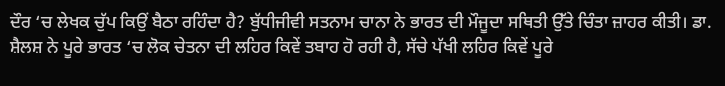ਦੌਰ ‘ਚ ਲੇਖਕ ਚੁੱਪ ਕਿਉਂ ਬੈਠਾ ਰਹਿੰਦਾ ਹੈ? ਬੁੱਧੀਜੀਵੀ ਸਤਨਾਮ ਚਾਨਾ ਨੇ ਭਾਰਤ ਦੀ ਮੌਜੂਦਾ ਸਥਿਤੀ ਉੱਤੇ ਚਿੰਤਾ ਜ਼ਾਹਰ ਕੀਤੀ। ਡਾ. ਸ਼ੈਲਸ਼ ਨੇ ਪੂਰੇ ਭਾਰਤ ‘ਚ ਲੋਕ ਚੇਤਨਾ ਦੀ ਲਹਿਰ ਕਿਵੇਂ ਤਬਾਹ ਹੋ ਰਹੀ ਹੈ, ਸੱਚੇ ਪੱਖੀ ਲਹਿਰ ਕਿਵੇਂ ਪੂਰੇ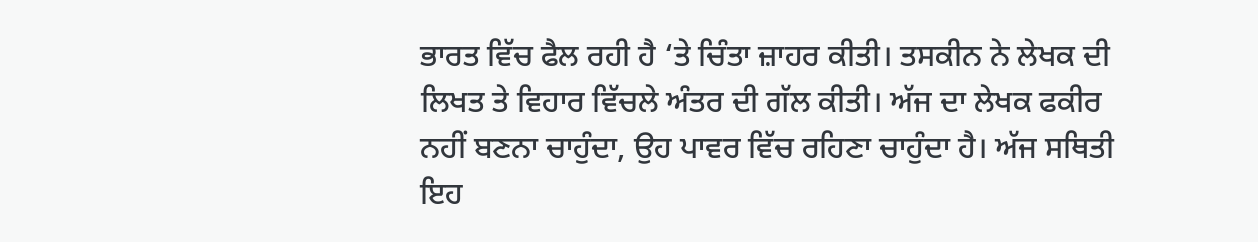ਭਾਰਤ ਵਿੱਚ ਫੈਲ ਰਹੀ ਹੈ ‘ਤੇ ਚਿੰਤਾ ਜ਼ਾਹਰ ਕੀਤੀ। ਤਸਕੀਨ ਨੇ ਲੇਖਕ ਦੀ ਲਿਖਤ ਤੇ ਵਿਹਾਰ ਵਿੱਚਲੇ ਅੰਤਰ ਦੀ ਗੱਲ ਕੀਤੀ। ਅੱਜ ਦਾ ਲੇਖਕ ਫਕੀਰ ਨਹੀਂ ਬਣਨਾ ਚਾਹੁੰਦਾ, ਉਹ ਪਾਵਰ ਵਿੱਚ ਰਹਿਣਾ ਚਾਹੁੰਦਾ ਹੈ। ਅੱਜ ਸਥਿਤੀ ਇਹ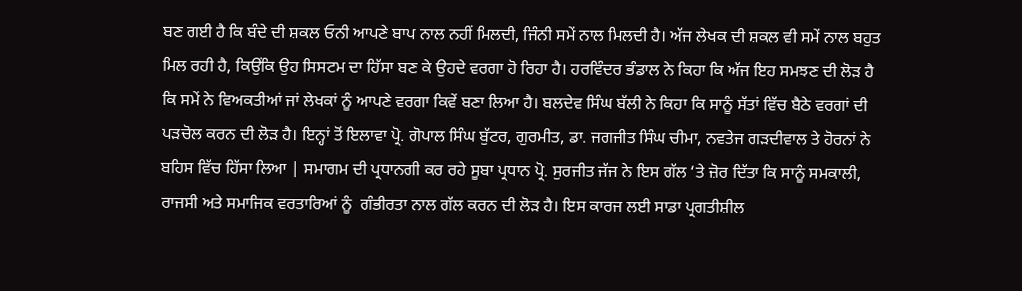ਬਣ ਗਈ ਹੈ ਕਿ ਬੰਦੇ ਦੀ ਸ਼ਕਲ ਓਨੀ ਆਪਣੇ ਬਾਪ ਨਾਲ ਨਹੀਂ ਮਿਲਦੀ, ਜਿੰਨੀ ਸਮੇਂ ਨਾਲ ਮਿਲਦੀ ਹੈ। ਅੱਜ ਲੇਖਕ ਦੀ ਸ਼ਕਲ ਵੀ ਸਮੇਂ ਨਾਲ ਬਹੁਤ ਮਿਲ ਰਹੀ ਹੈ, ਕਿਉਂਕਿ ਉਹ ਸਿਸਟਮ ਦਾ ਹਿੱਸਾ ਬਣ ਕੇ ਉਹਦੇ ਵਰਗਾ ਹੋ ਰਿਹਾ ਹੈ। ਹਰਵਿੰਦਰ ਭੰਡਾਲ ਨੇ ਕਿਹਾ ਕਿ ਅੱਜ ਇਹ ਸਮਝਣ ਦੀ ਲੋੜ ਹੈ ਕਿ ਸਮੇਂ ਨੇ ਵਿਅਕਤੀਆਂ ਜਾਂ ਲੇਖਕਾਂ ਨੂੰ ਆਪਣੇ ਵਰਗਾ ਕਿਵੇਂ ਬਣਾ ਲਿਆ ਹੈ। ਬਲਦੇਵ ਸਿੰਘ ਬੱਲੀ ਨੇ ਕਿਹਾ ਕਿ ਸਾਨੂੰ ਸੱਤਾਂ ਵਿੱਚ ਬੈਠੇ ਵਰਗਾਂ ਦੀ ਪੜਚੋਲ ਕਰਨ ਦੀ ਲੋੜ ਹੈ। ਇਨ੍ਹਾਂ ਤੋਂ ਇਲਾਵਾ ਪ੍ਰੋ. ਗੋਪਾਲ ਸਿੰਘ ਬੁੱਟਰ, ਗੁਰਮੀਤ, ਡਾ. ਜਗਜੀਤ ਸਿੰਘ ਚੀਮਾ, ਨਵਤੇਜ ਗੜਦੀਵਾਲ ਤੇ ਹੋਰਨਾਂ ਨੇ ਬਹਿਸ ਵਿੱਚ ਹਿੱਸਾ ਲਿਆ | ਸਮਾਗਮ ਦੀ ਪ੍ਰਧਾਨਗੀ ਕਰ ਰਹੇ ਸੂਬਾ ਪ੍ਰਧਾਨ ਪ੍ਰੋ. ਸੁਰਜੀਤ ਜੱਜ ਨੇ ਇਸ ਗੱਲ ‘ਤੇ ਜ਼ੋਰ ਦਿੱਤਾ ਕਿ ਸਾਨੂੰ ਸਮਕਾਲੀ, ਰਾਜਸੀ ਅਤੇ ਸਮਾਜਿਕ ਵਰਤਾਰਿਆਂ ਨੂੰ  ਗੰਭੀਰਤਾ ਨਾਲ ਗੱਲ ਕਰਨ ਦੀ ਲੋੜ ਹੈ। ਇਸ ਕਾਰਜ ਲਈ ਸਾਡਾ ਪ੍ਰਗਤੀਸ਼ੀਲ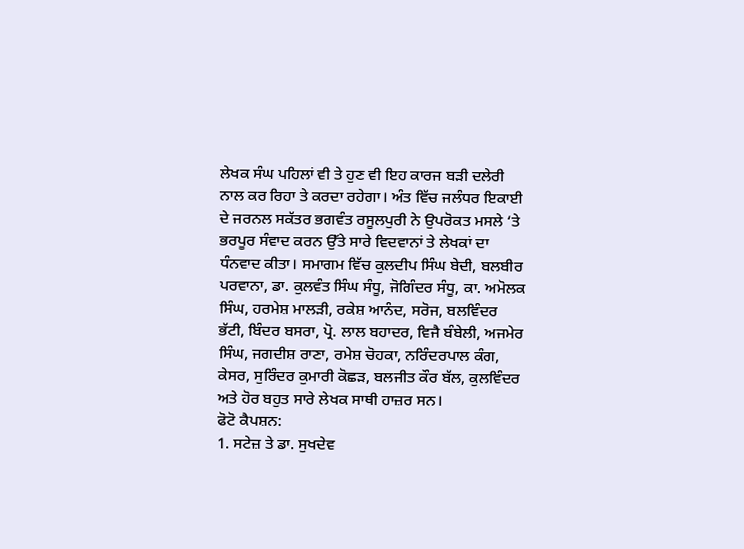ਲੇਖਕ ਸੰਘ ਪਹਿਲਾਂ ਵੀ ਤੇ ਹੁਣ ਵੀ ਇਹ ਕਾਰਜ ਬੜੀ ਦਲੇਰੀ ਨਾਲ ਕਰ ਰਿਹਾ ਤੇ ਕਰਦਾ ਰਹੇਗਾ। ਅੰਤ ਵਿੱਚ ਜਲੰਧਰ ਇਕਾਈ ਦੇ ਜਰਨਲ ਸਕੱਤਰ ਭਗਵੰਤ ਰਸੂਲਪੁਰੀ ਨੇ ਉਪਰੋਕਤ ਮਸਲੇ ‘ਤੇ ਭਰਪੂਰ ਸੰਵਾਦ ਕਰਨ ਉੱਤੇ ਸਾਰੇ ਵਿਦਵਾਨਾਂ ਤੇ ਲੇਖਕਾਂ ਦਾ ਧੰਨਵਾਦ ਕੀਤਾ। ਸਮਾਗਮ ਵਿੱਚ ਕੁਲਦੀਪ ਸਿੰਘ ਬੇਦੀ, ਬਲਬੀਰ ਪਰਵਾਨਾ, ਡਾ. ਕੁਲਵੰਤ ਸਿੰਘ ਸੰਧੂ, ਜੋਗਿੰਦਰ ਸੰਧੂ, ਕਾ. ਅਮੋਲਕ ਸਿੰਘ, ਹਰਮੇਸ਼ ਮਾਲੜੀ, ਰਕੇਸ਼ ਆਨੰਦ, ਸਰੋਜ, ਬਲਵਿੰਦਰ ਭੱਟੀ, ਬਿੰਦਰ ਬਸਰਾ, ਪ੍ਰੋ. ਲਾਲ ਬਹਾਦਰ, ਵਿਜੈ ਬੰਬੇਲੀ, ਅਜਮੇਰ ਸਿੰਘ, ਜਗਦੀਸ਼ ਰਾਣਾ, ਰਮੇਸ਼ ਚੋਹਕਾ, ਨਰਿੰਦਰਪਾਲ ਕੰਗ, ਕੇਸਰ, ਸੁਰਿੰਦਰ ਕੁਮਾਰੀ ਕੋਛੜ, ਬਲਜੀਤ ਕੌਰ ਬੱਲ, ਕੁਲਵਿੰਦਰ ਅਤੇ ਹੋਰ ਬਹੁਤ ਸਾਰੇ ਲੇਖਕ ਸਾਥੀ ਹਾਜ਼ਰ ਸਨ।
ਫੋਟੋ ਕੈਪਸ਼ਨ:
1. ਸਟੇਜ਼ ਤੇ ਡਾ. ਸੁਖਦੇਵ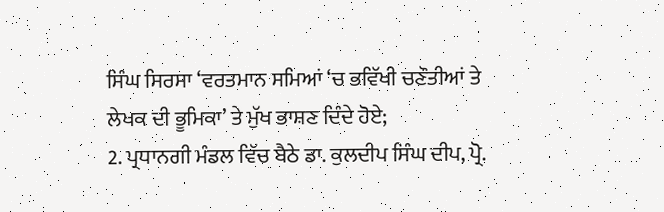ਸਿੰਘ ਸਿਰਸਾ ‘ਵਰਤਮਾਨ ਸਮਿਆਂ ‘ਚ ਭਵਿੱਖੀ ਚਣੌਤੀਆਂ ਤੇ ਲੇਖਕ ਦੀ ਭੂਮਿਕਾ’ ਤੇ ਮੁੱਖ ਭਾਸ਼ਣ ਦਿੰਦੇ ਹੋਏ;
2. ਪ੍ਰਧਾਨਗੀ ਮੰਡਲ ਵਿੱਚ ਬੈਠੇ ਡਾ. ਕੁਲਦੀਪ ਸਿੰਘ ਦੀਪ, ਪ੍ਰੋ.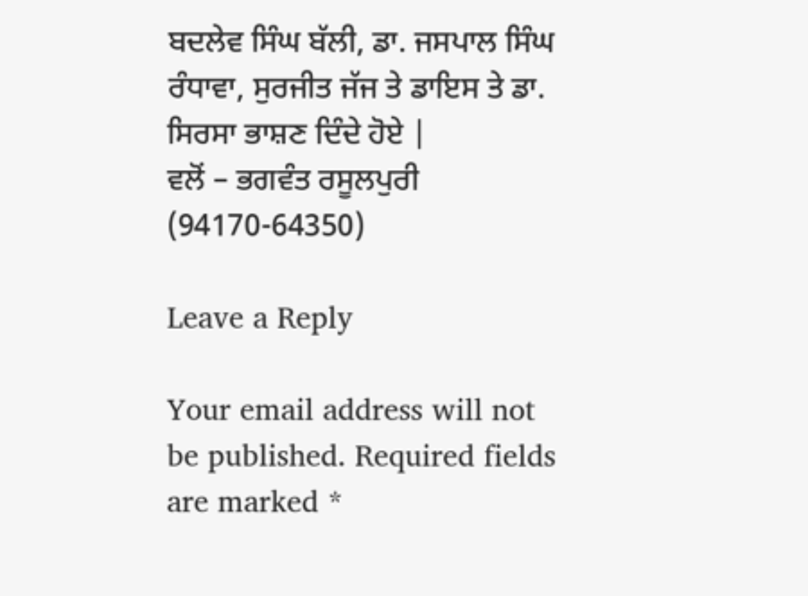ਬਦਲੇਵ ਸਿੰਘ ਬੱਲੀ, ਡਾ. ਜਸਪਾਲ ਸਿੰਘ ਰੰਧਾਵਾ, ਸੁਰਜੀਤ ਜੱਜ ਤੇ ਡਾਇਸ ਤੇ ਡਾ. ਸਿਰਸਾ ਭਾਸ਼ਣ ਦਿੰਦੇ ਹੋਏ |
ਵਲੋਂ – ਭਗਵੰਤ ਰਸੂਲਪੁਰੀ (94170-64350)

Leave a Reply

Your email address will not be published. Required fields are marked *